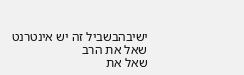ישיבהבשביל זה יש אינטרנט שאל את הרב
שאל את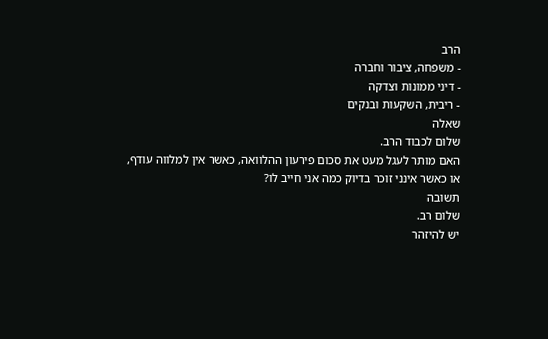הרב
- משפחה, ציבור וחברה
- דיני ממונות וצדקה
- ריבית, השקעות ובנקים
שאלה
שלום לכבוד הרב.
האם מותר לעגל מעט את סכום פירעון ההלוואה, כאשר אין למלווה עודף, או כאשר אינני זוכר בדיוק כמה אני חייב לו?
תשובה
שלום רב.
יש להיזהר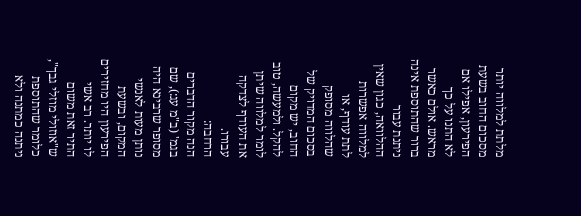מלתת למלווה יותר מסכום החוב בשעת הפירעון, אפילו אם לא התנו על כך מראש. אולם כאשר ברור שהתוספת אינה ניתנת עבור ההלוואה, כגון שאין למלווה אפשרות לתת עודף, או שהלווה מסופק בסכום המדויק של החוב, יש מקום להקל. ולמעשה, טוב לומר למלווה שיתן את העודף לצדקה עבורו.
הרחבה:
הנה מקור הדברים בגמ' (ב"מ עג:), שם מסופר שרבינא היה נותן מעות לאנשי המקום, ובשעת הפירעון היו מחזירים לו יותר. רב אשי התיר זאת משום ש"אוזולי מוזלי גבך", כלומר שהתוספת ניתנה כמתנה ולא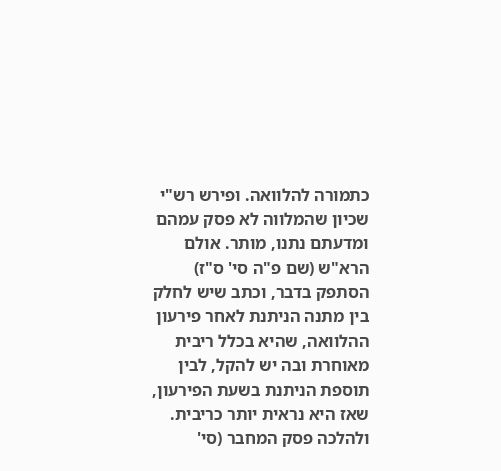כתמורה להלוואה. ופירש רש"י שכיון שהמלווה לא פסק עמהם ומדעתם נתנו, מותר. אולם הרא"ש (שם פ"ה סי' ס"ז) הסתפק בדבר, וכתב שיש לחלק בין מתנה הניתנת לאחר פירעון ההלוואה, שהיא בכלל ריבית מאוחרת ובה יש להקל, לבין תוספת הניתנת בשעת הפירעון, שאז היא נראית יותר כריבית.
ולהלכה פסק המחבר (סי'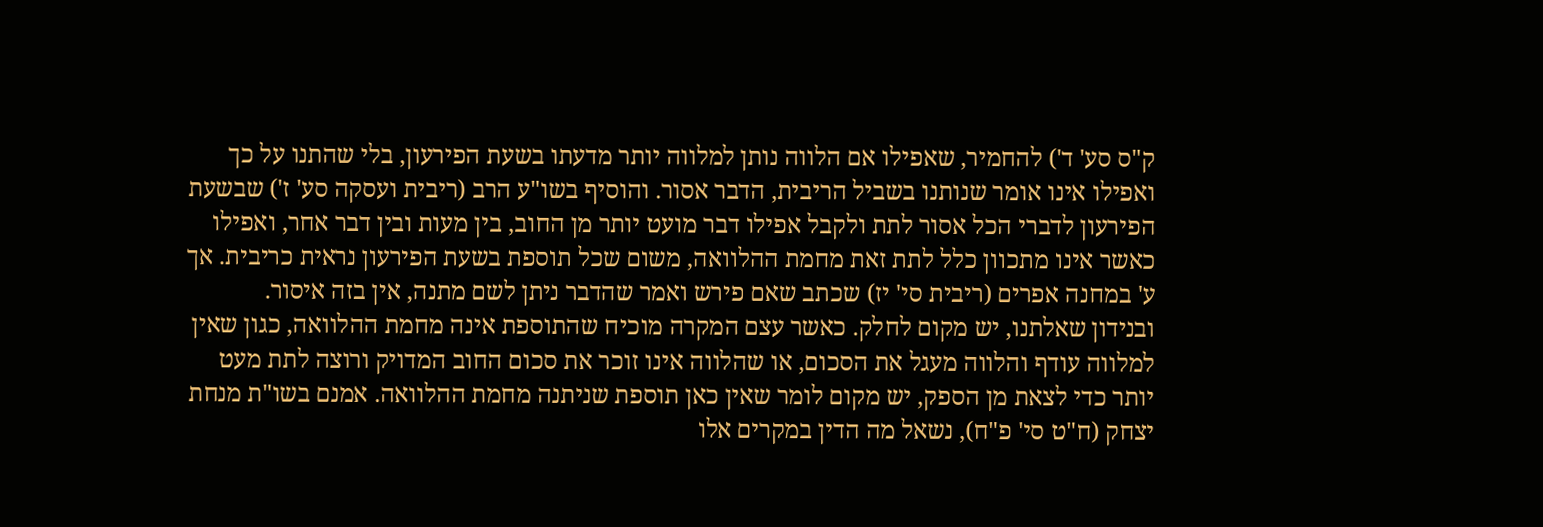ק"ס סע' ד') להחמיר, שאפילו אם הלווה נותן למלווה יותר מדעתו בשעת הפירעון, בלי שהתנו על כך ואפילו אינו אומר שנותנו בשביל הריבית, הדבר אסור. והוסיף בשו"ע הרב (ריבית ועסקה סע' ז') שבשעת הפירעון לדברי הכל אסור לתת ולקבל אפילו דבר מועט יותר מן החוב, בין מעות ובין דבר אחר, ואפילו כאשר אינו מתכוון כלל לתת זאת מחמת ההלוואה, משום שכל תוספת בשעת הפירעון נראית כריבית. אך ע' במחנה אפרים (ריבית סי' יז) שכתב שאם פירש ואמר שהדבר ניתן לשם מתנה, אין בזה איסור.
ובנידון שאלתנו, יש מקום לחלק. כאשר עצם המקרה מוכיח שהתוספת אינה מחמת ההלוואה, כגון שאין למלווה עודף והלווה מעגל את הסכום, או שהלווה אינו זוכר את סכום החוב המדויק ורוצה לתת מעט יותר כדי לצאת מן הספק, יש מקום לומר שאין כאן תוספת שניתנה מחמת ההלוואה. אמנם בשו"ת מנחת יצחק (ח"ט סי' פ"ח), נשאל מה הדין במקרים אלו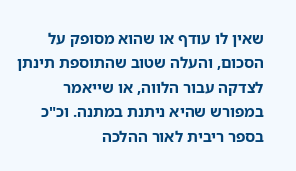שאין לו עודף או שהוא מסופק על הסכום, והעלה שטוב שהתוספת תינתן לצדקה עבור הלווה, או שייאמר במפורש שהיא ניתנת במתנה. וכ"כ בספר ריבית לאור ההלכה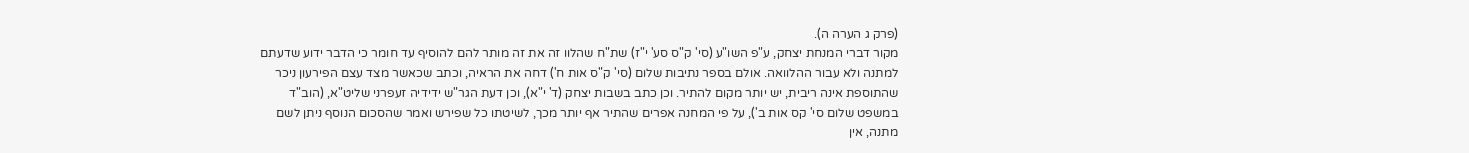(פרק ג הערה ה).
מקור דברי המנחת יצחק, ע"פ השו"ע (סי' ק"ס סע' י"ז) שת"ח שהלוו זה את זה מותר להם להוסיף עד חומר כי הדבר ידוע שדעתם למתנה ולא עבור ההלוואה. אולם בספר נתיבות שלום (סי' ק"ס אות ח') דחה את הראיה, וכתב שכאשר מצד עצם הפירעון ניכר שהתוספת אינה ריבית, יש יותר מקום להתיר. וכן כתב בשבות יצחק (ד' י"א), וכן דעת הגר"ש ידידיה זעפרני שליט"א, (הוב"ד במשפט שלום סי' קס אות ב'), על פי המחנה אפרים שהתיר אף יותר מכך, לשיטתו כל שפירש ואמר שהסכום הנוסף ניתן לשם מתנה, אין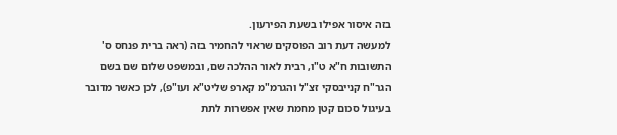בזה איסור אפילו בשעת הפירעון.
למעשה דעת רוב הפוסקים שראוי להחמיר בזה (ראה ברית פנחס ס' התשובות ח"א ט"ו, רבית לאור ההלכה שם, ובמשפט שלום שם בשם הגר"ח קנייבסקי זצ"ל והגרמ"מ קארפ שליט"א ועו"פ), לכן כאשר מדובר בעיגול סכום קטן מחמת שאין אפשרות לתת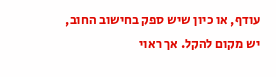עודף, או כיון שיש ספק בחישוב החוב, יש מקום להקל. אך ראוי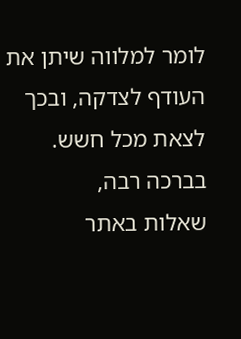לומר למלווה שיתן את העודף לצדקה, ובכך לצאת מכל חשש.
בברכה רבה,
שאלות באתר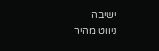ישיבה
ניווט מהיר